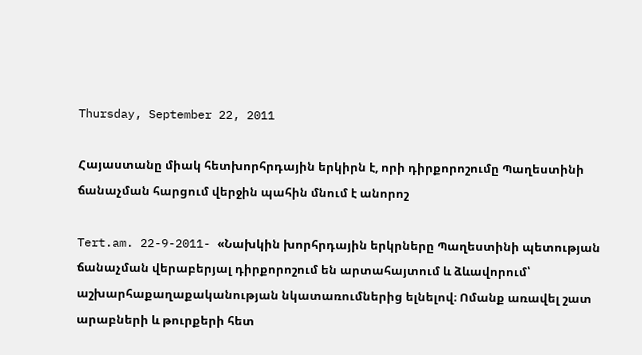Thursday, September 22, 2011

Հայաստանը միակ հետխորհրդային երկիրն է, որի դիրքորոշումը Պաղեստինի ճանաչման հարցում վերջին պահին մնում է անորոշ

Tert.am. 22-9-2011- «Նախկին խորհրդային երկրները Պաղեստինի պետության ճանաչման վերաբերյալ դիրքորոշում են արտահայտում և ձևավորում՝ աշխարհաքաղաքականության նկատառումներից ելնելով։ Ոմանք առավել շատ արաբների և թուրքերի հետ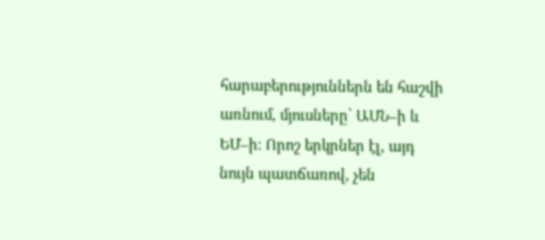հարաբերություններն են հաշվի առնում, մյուսները՝ ԱՄՆ–ի և ԵՄ–ի։ Որոշ երկրներ էլ, այդ նույն պատճառով, չեն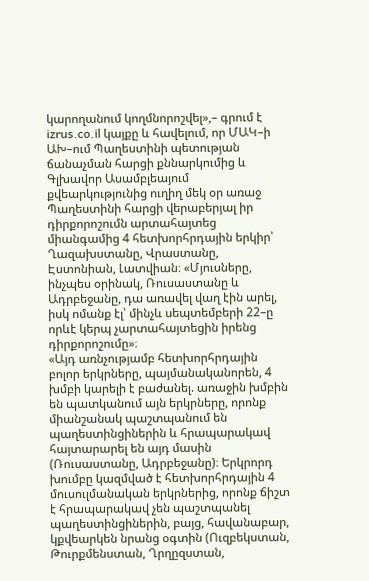կարողանում կողմնորոշվել»,– գրում է izrus.co.il կայքը և հավելում, որ ՄԱԿ–ի ԱԽ–ում Պաղեստինի պետության ճանաչման հարցի քննարկումից և Գլխավոր Ասամբլեայում քվեարկությունից ուղիղ մեկ օր առաջ Պաղեստինի հարցի վերաբերյալ իր դիրքորոշումն արտահայտեց միանգամից 4 հետխորհրդային երկիր՝ Ղազախստանը, Վրաստանը, Էստոնիան, Լատվիան։ «Մյուսները, ինչպես օրինակ, Ռուսաստանը և Ադրբեջանը, դա առավել վաղ էին արել, իսկ ոմանք էլ՝ մինչև սեպտեմբերի 22–ը որևէ կերպ չարտահայտեցին իրենց դիրքորոշումը»։
«Այդ առնչությամբ հետխորհրդային բոլոր երկրները, պայմանականորեն, 4 խմբի կարելի է բաժանել. առաջին խմբին են պատկանում այն երկրները, որոնք միանշանակ պաշտպանում են պաղեստինցիներին և հրապարակավ հայտարարել են այդ մասին (Ռուսաստանը, Ադրբեջանը)։ Երկրորդ խումբը կազմված է հետխորհրդային 4 մուսուլմանական երկրներից, որոնք ճիշտ է հրապարակավ չեն պաշտպանել պաղեստինցիներին, բայց, հավանաբար, կքվեարկեն նրանց օգտին (Ուզբեկստան, Թուրքմենստան, Ղրղըզստան,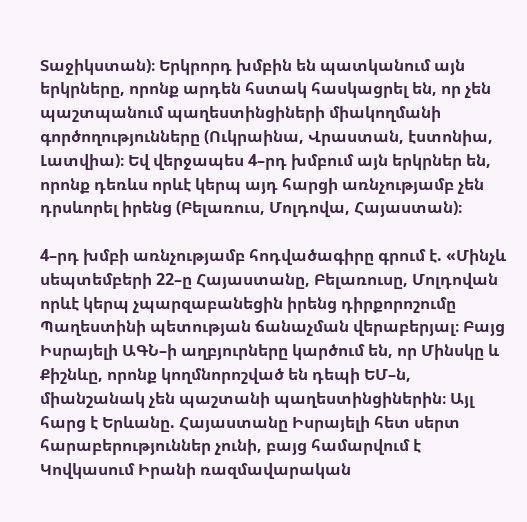Տաջիկստան)։ Երկրորդ խմբին են պատկանում այն երկրները, որոնք արդեն հստակ հասկացրել են, որ չեն պաշտպանում պաղեստինցիների միակողմանի գործողությունները (Ուկրաինա, Վրաստան, էստոնիա, Լատվիա)։ Եվ վերջապես 4–րդ խմբում այն երկրներ են, որոնք դեռևս որևէ կերպ այդ հարցի առնչությամբ չեն դրսևորել իրենց (Բելառուս, Մոլդովա, Հայաստան)։

4–րդ խմբի առնչությամբ հոդվածագիրը գրում է. «Մինչև սեպտեմբերի 22–ը Հայաստանը, Բելառուսը, Մոլդովան որևէ կերպ չպարզաբանեցին իրենց դիրքորոշումը Պաղեստինի պետության ճանաչման վերաբերյալ։ Բայց Իսրայելի ԱԳՆ–ի աղբյուրները կարծում են, որ Մինսկը և Քիշնևը, որոնք կողմնորոշված են դեպի ԵՄ–ն, միանշանակ չեն պաշտանի պաղեստինցիներին։ Այլ հարց է Երևանը. Հայաստանը Իսրայելի հետ սերտ հարաբերություններ չունի, բայց համարվում է Կովկասում Իրանի ռազմավարական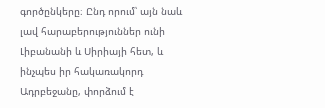գործընկերը։ Ընդ որում՝ այն նաև լավ հարաբերություններ ունի Լիբանանի և Սիրիայի հետ, և ինչպես իր հակառակորդ Ադրբեջանը, փորձում է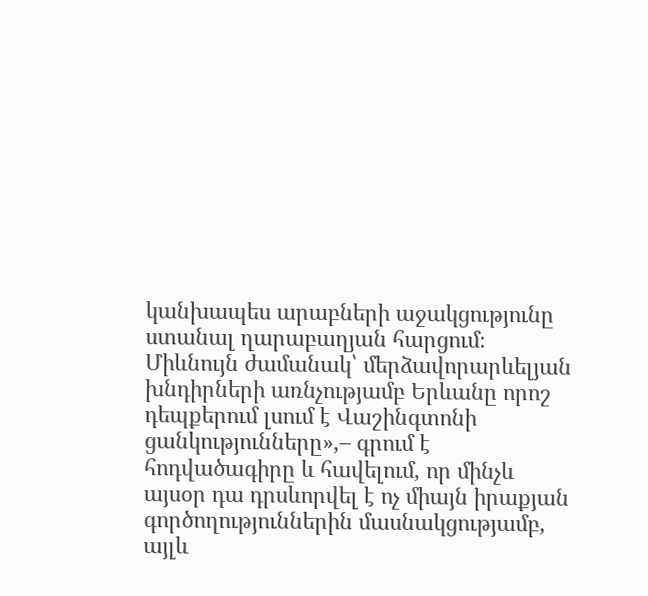կանխապես արաբների աջակցությունը ստանալ ղարաբաղյան հարցում։ Միևնույն ժամանակ՝ մերձավորարևելյան խնդիրների առնչությամբ Երևանը որոշ դեպքերում լսում է Վաշինգտոնի ցանկությունները»,– գրում է հոդվածագիրը և հավելում, որ մինչև այսօր դա դրսևորվել է ոչ միայն իրաքյան գործողություններին մասնակցությամբ, այլև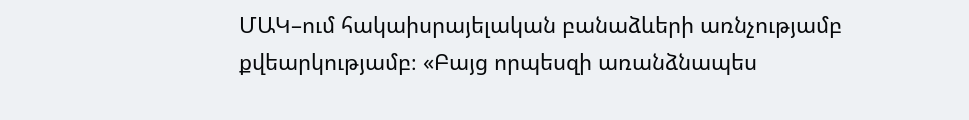ՄԱԿ–ում հակաիսրայելական բանաձևերի առնչությամբ քվեարկությամբ։ «Բայց որպեսզի առանձնապես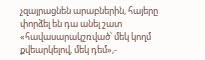չզայրացնեն արաբներին, հայերը փորձել են դա անել շատ «հավասարակշռված՝ մեկ կողմ քվեարկելով, մեկ դեմ»,-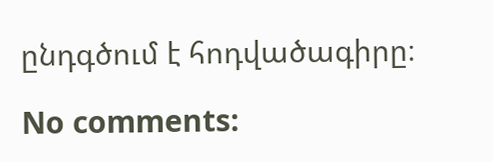ընդգծում է հոդվածագիրը։

No comments: